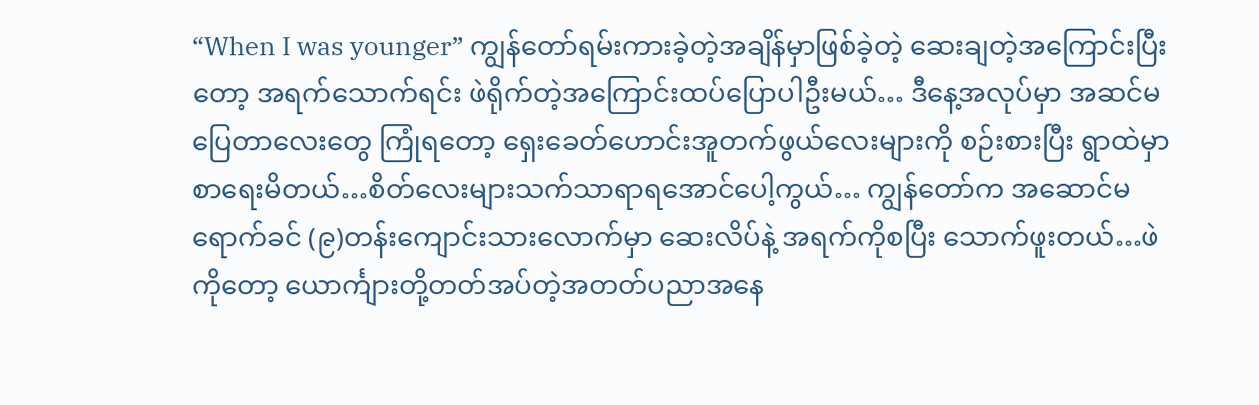“When I was younger” ကျွန်တော်ရမ်းကားခဲ့တဲ့အချိန်မှာဖြစ်ခဲ့တဲ့ ဆေးချတဲ့အကြောင်းပြီးတော့ အရက်သောက်ရင်း ဖဲရိုက်တဲ့အကြောင်းထပ်ပြောပါဦးမယ်… ဒီနေ့အလုပ်မှာ အဆင်မပြေတာလေးတွေ ကြုံရတော့ ရှေးခေတ်ဟောင်းအူတက်ဖွယ်လေးများကို စဉ်းစားပြီး ရွာထဲမှာစာရေးမိတယ်…စိတ်လေးများသက်သာရာရအောင်ပေါ့ကွယ်… ကျွန်တော်က အဆောင်မရောက်ခင် (၉)တန်းကျောင်းသားလောက်မှာ ဆေးလိပ်နဲ့ အရက်ကိုစပြီး သောက်ဖူးတယ်…ဖဲကိုတော့ ယောင်္ကျားတို့တတ်အပ်တဲ့အတတ်ပညာအနေ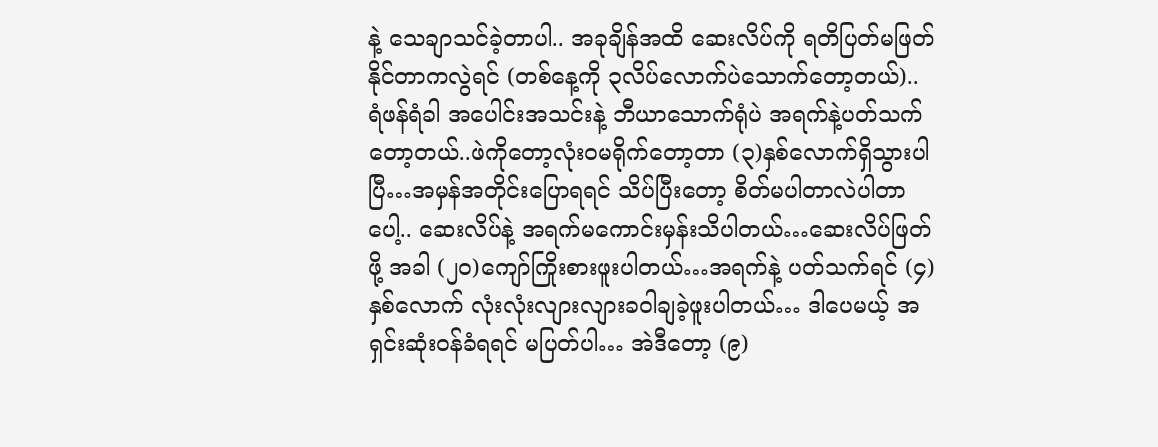နဲ့ သေချာသင်ခဲ့တာပါ.. အခုချိန်အထိ ဆေးလိပ်ကို ရတိပြတ်မဖြတ်နိုင်တာကလွဲရင် (တစ်နေ့ကို ၃လိပ်လောက်ပဲသောက်တော့တယ်).. ရံဖန်ရံခါ အပေါင်းအသင်းနဲ့ ဘီယာသောက်ရုံပဲ အရက်နဲ့ပတ်သက်တော့တယ်..ဖဲကိုတော့လုံးဝမရိုက်တော့တာ (၃)နှစ်လောက်ရှိသွားပါပြီ…အမှန်အတိုင်းပြောရရင် သိပ်ပြီးတော့ စိတ်မပါတာလဲပါတာပေါ့.. ဆေးလိပ်နဲ့ အရက်မကောင်းမှန်းသိပါတယ်…ဆေးလိပ်ဖြတ်ဖို့ အခါ (၂၀)ကျော်ကြိုးစားဖူးပါတယ်…အရက်နဲ့ ပတ်သက်ရင် (၄)နှစ်လောက် လုံးလုံးလျားလျားခဝါချခဲ့ဖူးပါတယ်… ဒါပေမယ့် အရှင်းဆုံးဝန်ခံရရင် မပြတ်ပါ… အဲဒီတော့ (၉)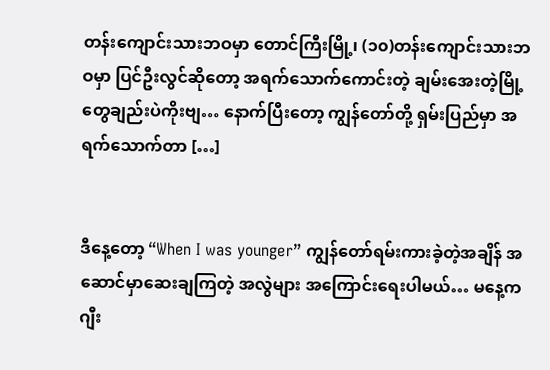တန်းကျောင်းသားဘဝမှာ တောင်ကြီးမြို့၊ (၁၀)တန်းကျောင်းသားဘဝမှာ ပြင်ဦးလွင်ဆိုတော့ အရက်သောက်ကောင်းတဲ့ ချမ်းအေးတဲ့မြို့တွေချည်းပဲကိုးဗျ… နောက်ပြီးတော့ ကျွန်တော်တို့ ရှမ်းပြည်မှာ အရက်သောက်တာ […]


ဒီနေ့တော့ “When I was younger” ကျွန်တော်ရမ်းကားခဲ့တဲ့အချိန် အဆောင်မှာဆေးချကြတဲ့ အလွဲများ အကြောင်းရေးပါမယ်… မနေ့က ဂျီး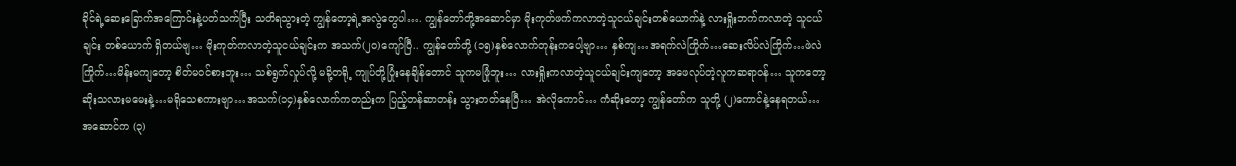ခိုင်ရဲ့ဆေးခြောက်အကြောင်းနဲ့ပတ်သက်ပြီး သတိရသွားတဲ့ ကျွန်တော့ရဲ့အလွဲတွေပါ…. ကျွန်တော်တို့အဆောင်မှာ မိုးကုတ်ဖက်ကလာတဲ့သူငယ်ချင်းတစ်ယောက်နဲ့ လားရှိုးဘက်ကလာတဲ့ သူငယ်ချင်း တစ်ယောက် ရှိတယ်ဗျ… မိုးကုတ်ကလာတဲ့သူငယ်ချင်းက အသက်(၂၀)ကျော်ပြီ.. ကျွန်တော်တို့ (၁၅)နှစ်လောက်တုန်းကပေါ့ဗျာ… နှစ်ကျ…အရက်လဲကြိုက်…ဆေးလိပ်လဲကြိုက်…ဖဲလဲကြိုက်…မိန်းမကျတော့ စိတ်မဝင်စားဘူး… သစ်ရွက်လှုပ်လို့ မခို့တရို့ ကျုပ်တို့ပြုံးနေချိန်တောင် သူကမဖြုံဘူး… လားရှိုးကလာတဲ့သူငယ်ချင်းကျတော့ အဖေလုပ်တဲ့လူကဆရာဝန်… သူကတော့ ဆိုးသလားမမေးနဲ့…မရိုသေစကားဗျာ…အသက်(၁၄)နှစ်လောက်ကတည်းက ပြည့်တန်ဆာတန်း သွားတတ်နေပြီ… အဲလိုကောင်… ကံဆိုးတော့ ကျွန်တော်က သူတို့ (၂)ကောင်နဲ့နေရတယ်… အဆောင်က (၃)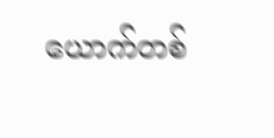ယောက်တစ်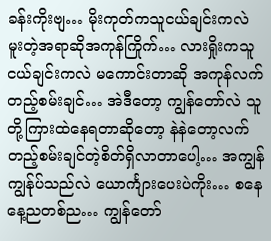ခန်းကိုးဗျ… မိုးကုတ်ကသူငယ်ချင်းကလဲ မူးတဲ့အရာဆိုအကုန်ကြိုက်… လားရှိုးကသူငယ်ချင်းကလဲ မကောင်းတာဆို အကုန်လက်တည့်စမ်းချင်… အဲဒီတော့ ကျွန်တော်လဲ သူတို့ကြားထဲနေရတာဆိုတော့ နဲနဲတော့လက်တည့်စမ်းချင်တဲ့စိတ်ရှိလာတာပေါ့… အကျွန်ကျွန်ုပ်သည်လဲ ယောင်္ကျားပေးပဲကိုး… စနေနေ့ညတစ်ည… ကျွန်တော်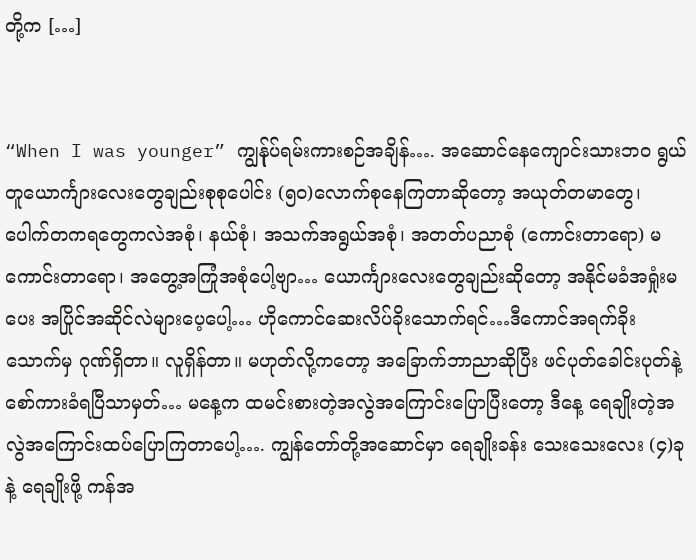တို့က […]


“When I was younger” ကျွန်ုပ်ရမ်းကားစဉ်အချိန်…. အဆောင်နေကျောင်းသားဘဝ ရွယ်တူယောင်္ကျားလေးတွေချည်းစုစုပေါင်း (၅၀)လောက်စုနေကြတာဆိုတော့ အယုတ်တမာတွေ၊ ပေါက်တကရတွေကလဲအစုံ၊ နယ်စုံ၊ အသက်အရွယ်အစုံ၊ အတတ်ပညာစုံ (ကောင်းတာရော) မကောင်းတာရော၊ အတွေ့အကြုံအစုံပေါ့ဗျာ… ယောင်္ကျားလေးတွေချည်းဆိုတော့ အနိုင်မခံအရှုံးမပေး အပြိုင်အဆိုင်လဲများပေ့ပေါ့… ဟိုကောင်ဆေးလိပ်ခိုးသောက်ရင်…ဒီကောင်အရက်ခိုးသောက်မှ ဂုဏ်ရှိတာ။ လူရှိန်တာ။ မဟုတ်လို့ကတော့ အခြောက်ဘာညာဆိုပြီး ဖင်ပုတ်ခေါင်းပုတ်နဲ့ စော်ကားခံရပြီသာမှတ်… မနေ့က ထမင်းစားတဲ့အလွဲအကြောင်းပြောပြီးတော့ ဒီနေ့ ရေချိုးတဲ့အလွဲအကြောင်းထပ်ပြောကြတာပေါ့…. ကျွန်တော်တို့အဆောင်မှာ ရေချိုးခန်း သေးသေးလေး (၄)ခုနဲ့ ရေချိုးဖို့ ကန်အ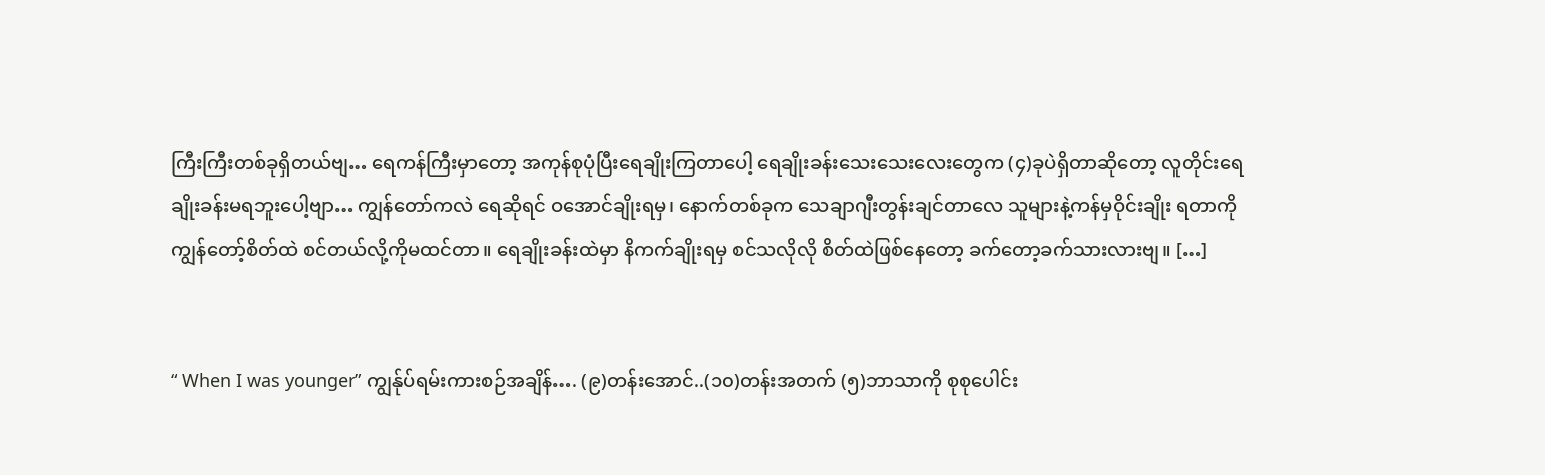ကြီးကြီးတစ်ခုရှိတယ်ဗျ… ရေကန်ကြီးမှာတော့ အကုန်စုပုံပြီးရေချိုးကြတာပေါ့ ရေချိုးခန်းသေးသေးလေးတွေက (၄)ခုပဲရှိတာဆိုတော့ လူတိုင်းရေချိုးခန်းမရဘူးပေါ့ဗျာ… ကျွန်တော်ကလဲ ရေဆိုရင် ဝအောင်ချိုးရမှ၊ နောက်တစ်ခုက သေချာဂျီးတွန်းချင်တာလေ သူများနဲ့ကန်မှဝိုင်းချိုး ရတာကို ကျွန်တော့်စိတ်ထဲ စင်တယ်လို့ကိုမထင်တာ။ ရေချိုးခန်းထဲမှာ နိကက်ချိုးရမှ စင်သလိုလို စိတ်ထဲဖြစ်နေတော့ ခက်တော့ခက်သားလားဗျ။ […]


“ When I was younger” ကျွန်ုပ်ရမ်းကားစဉ်အချိန်…. (၉)တန်းအောင်..(၁၀)တန်းအတက် (၅)ဘာသာကို စုစုပေါင်း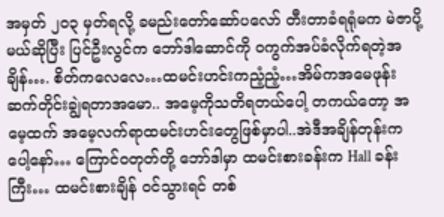အမှတ် ၂၀၃ မှတ်ရလို့ ခမည်းတော်ဆော်ပလော် တီးတာခံရရုံမက မဲဇာပို့မယ်ဆိုပြီး ပြင်ဦးလွင်က ဘော်ဒါဆောင်ကို ဝကွက်အပ်ခံလိုက်ရတဲ့အချိန်…. စိတ်ကလေလေ…ထမင်းဟင်းကညံ့ညံ့…အိမ်ကအမေဖုန်းဆက်တိုင်းချွဲရတာအမော.. အမေ့ကိုသတိရတယ်ပေါ့ တကယ်တော့ အမေ့ထက် အမေ့လက်ရာထမင်းဟင်းတွေဖြစ်မှာပါ..အဲဒီအချိန်တုန်းကပေါ့နော်… ကြောင်ဝတုတ်တို့ ဘော်ဒါမှာ ထမင်းစားခန်းက Hall ခန်းကြီး… ထမင်းစားချိန် ဝင်သွားရင် တစ်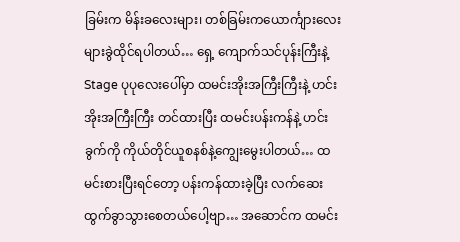ခြမ်းက မိန်းခလေးများ၊ တစ်ခြမ်းကယောင်္ကျားလေးများခွဲထိုင်ရပါတယ်… ရှေ့ ကျောက်သင်ပုန်းကြီးနဲ့ Stage ပုပုလေးပေါ်မှာ ထမင်းအိုးအကြီးကြီးနဲ့ ဟင်းအိုးအကြီးကြီး တင်ထားပြီး ထမင်းပန်းကန်နဲ့ ဟင်းခွက်ကို ကိုယ်တိုင်ယူစနစ်နဲ့ကျွေးမွေးပါတယ်… ထမင်းစားပြီးရင်တော့ ပန်းကန်ထားခဲ့ပြီး လက်ဆေးထွက်ခွာသွားစေတယ်ပေါ့ဗျာ… အဆောင်က ထမင်း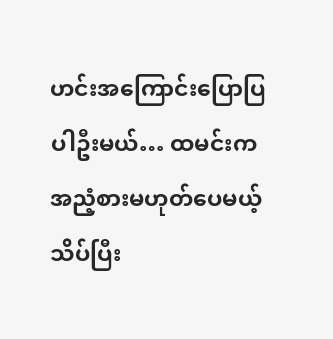ဟင်းအကြောင်းပြောပြပါဦးမယ်… ထမင်းက အညံ့စားမဟုတ်ပေမယ့် သိပ်ပြီး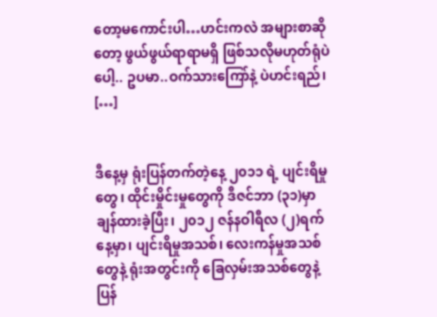တော့မကောင်းပါ…ဟင်းကလဲ အများစာဆိုတော့ ဖွယ်ဖွယ်ရာရာမရှိ ဖြစ်သလိုမဟုတ်ရုံပဲပေါ့.. ဥပမာ..ဝက်သားကြော်နဲ့ ပဲဟင်းရည်၊ […]


ဒီနေ့မှ ရုံးပြန်တက်တဲ့နေ့ ၂၀၁၁ ရဲ့ ပျင်းရိမှုတွေ၊ ထိုင်းမှိုင်းမှုတွေကို ဒီဇင်ဘာ (၃၁)မှာ ချန်ထားခဲ့ပြီး၊ ၂၀၁၂ ဇန်နဝါရီလ (၂)ရက်နေ့မှာ၊ ပျင်းရိမှုအသစ်၊ လေးကန်မှုအသစ်တွေနဲ့ ရုံးအတွင်းကို ခြေလှမ်းအသစ်တွေနဲ့ ပြန်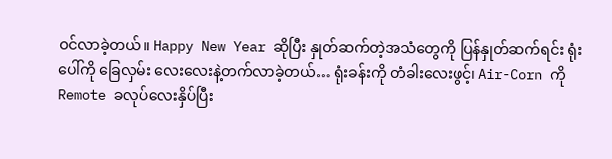ဝင်လာခဲ့တယ်။ Happy New Year ဆိုပြီး နှုတ်ဆက်တဲ့အသံတွေကို ပြန်နှုတ်ဆက်ရင်း ရုံးပေါ်ကို ခြေလှမ်း လေးလေးနဲ့တက်လာခဲ့တယ်… ရုံးခန်းကို တံခါးလေးဖွင့်၊ Air-Corn ကို Remote ခလုပ်လေးနှိပ်ပြီး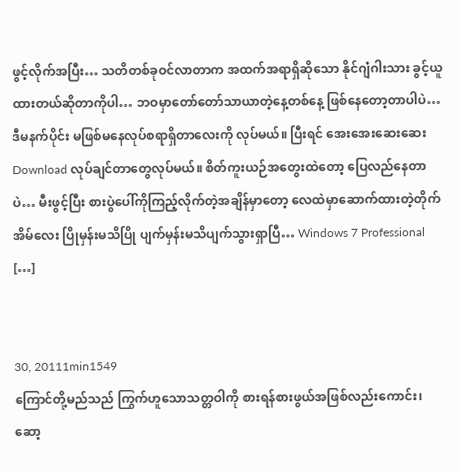ဖွင့်လိုက်အပြီး… သတိတစ်ခုဝင်လာတာက အထက်အရာရှိဆိုသော နိုင်ဂျံဂါးသား ခွင့်ယူထားတယ်ဆိုတာကိုပါ… ဘဝမှာတော်တော်သာယာတဲ့နေ့တစ်နေ့ ဖြစ်နေတော့တာပါပဲ…ဒီမနက်ပိုင်း မဖြစ်မနေလုပ်စရာရှိတာလေးကို လုပ်မယ်။ ပြီးရင် အေးအေးဆေးဆေး Download လုပ်ချင်တာတွေလုပ်မယ်။ စိတ်ကူးယဉ်အတွေးထဲတော့ ပြေလည်နေတာပဲ… မီးဖွင့်ပြီး စားပွဲပေါ်ကိုကြည့်လိုက်တဲ့အချိန်မှာတော့ လေထဲမှာဆောက်ထားတဲ့တိုက်အိမ်လေး ပြိုမှန်းမသိပြို ပျက်မှန်းမသိပျက်သွားရှာပြီ… Windows 7 Professional […]


30, 20111min1549
ကြောင်တို့မည်သည် ကြွက်ဟူသောသတ္တဝါကို စားရန်စားဖွယ်အဖြစ်လည်းကောင်း၊ ဆော့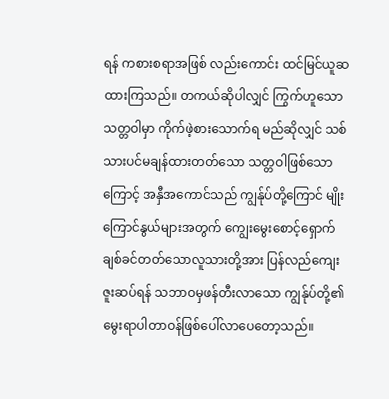ရန် ကစားစရာအဖြစ် လည်းကောင်း ထင်မြင်ယူဆထားကြသည်။ တကယ်ဆိုပါလျှင် ကြွက်ဟူသောသတ္တဝါမှာ ကိုက်ဖဲ့စားသောက်ရ မည်ဆိုလျှင် သစ်သားပင်မချန်ထားတတ်သော သတ္တဝါဖြစ်သောကြောင့် အနှီအကောင်သည် ကျွန်ုပ်တို့ကြောင် မျိုးကြောင်နွယ်များအတွက် ကျွေးမွေးစောင့်ရှောက်ချစ်ခင်တတ်သောလူသားတို့အား ပြန်လည်ကျေးဇူးဆပ်ရန် သဘာဝမှဖန်တီးလာသော ကျွန်ုပ်တို့၏မွေးရာပါတာဝန်ဖြစ်ပေါ်လာပေတော့သည်။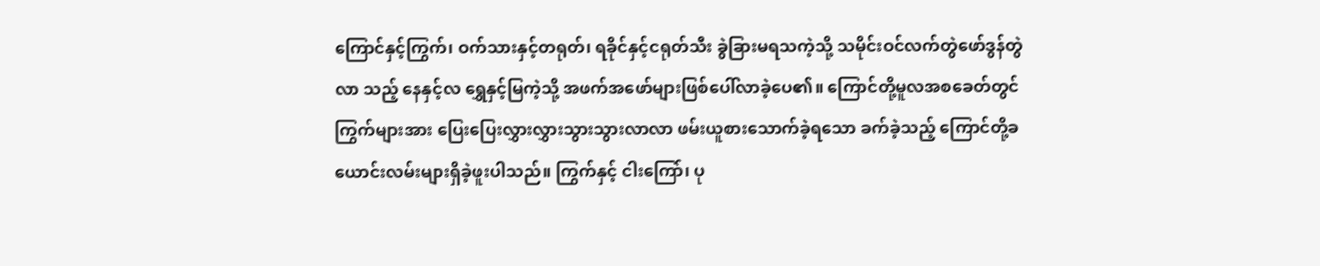ကြောင်နှင့်ကြွက်၊ ဝက်သားနှင့်တရုတ်၊ ရခိုင်နှင့်ငရုတ်သီး ခွဲခြားမရသကဲ့သို့ သမိုင်းဝင်လက်တွဲဖော်ဒွန်တွဲလာ သည့် နေနှင့်လ ရွှေနှင့်မြကဲ့သို့ အဖက်အဖော်များဖြစ်ပေါ်လာခဲ့ပေ၏။ ကြောင်တို့မူလအစခေတ်တွင် ကြွက်များအား ပြေးပြေးလွှားလွှားသွားသွားလာလာ ဖမ်းယူစားသောက်ခဲ့ရသော ခက်ခဲ့သည့် ကြောင်တို့ခယောင်းလမ်းများရှိခဲ့ဖူးပါသည်။ ကြွက်နှင့် ငါးကြော်၊ ပု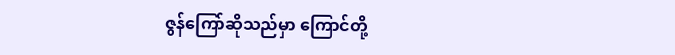ဇွန်ကြော်ဆိုသည်မှာ ကြောင်တို့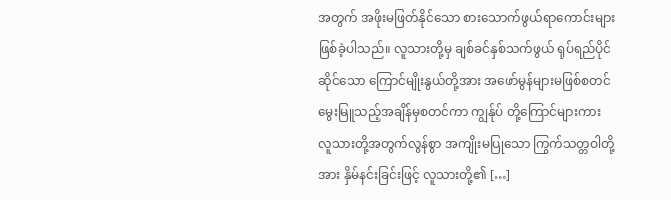အတွက် အဖိုးမဖြတ်နိုင်သော စားသောက်ဖွယ်ရာကောင်းများဖြစ်ခဲ့ပါသည်။ လူသားတို့မှ ချစ်ခင်နှစ်သက်ဖွယ် ရုပ်ရည်ပိုင်ဆိုင်သော ကြောင်မျိုးနွယ်တို့အား အဖော်မွန်များမဖြစ်စတင် မွေးမြူသည့်အချိန်မှစတင်ကာ ကျွန်ုပ် တို့ကြောင်များကား လူသားတို့အတွက်လွန်စွာ အကျိုးမပြုသော ကြွက်သတ္တဝါတို့အား နှိမ်နင်းခြင်းဖြင့် လူသားတို့၏ […]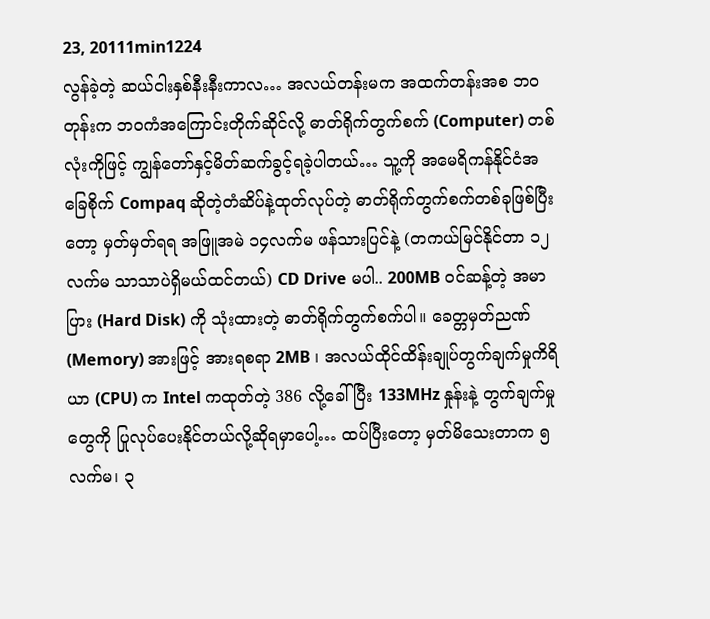23, 20111min1224
လွန်ခဲ့တဲ့ ဆယ်ငါးနှစ်နီးနီးကာလ… အလယ်တန်းမက အထက်တန်းအစ ဘဝတုန်းက ဘဝကံအကြောင်းတိုက်ဆိုင်လို့ ဓာတ်ရိုက်တွက်စက် (Computer) တစ်လုံးကိုဖြင့် ကျွန်တော်နှင့်မိတ်ဆက်ခွင့်ရခဲ့ပါတယ်… သူ့ကို အမေရိကန်နိုင်ငံအခြေစိုက် Compaq ဆိုတဲ့တံဆိပ်နဲ့ထုတ်လုပ်တဲ့ ဓာတ်ရိုက်တွက်စက်တစ်ခုဖြစ်ပြီးတော့ မှတ်မှတ်ရရ အဖြူအမဲ ၁၄လက်မ ဖန်သားပြင်နဲ့ (တကယ်မြင်နိုင်တာ ၁၂လက်မ သာသာပဲရှိမယ်ထင်တယ်) CD Drive မပါ.. 200MB ဝင်ဆန့်တဲ့ အမာပြား (Hard Disk) ကို သုံးထားတဲ့ ဓာတ်ရိုက်တွက်စက်ပါ။ ခေတ္တမှတ်ညဏ် (Memory) အားဖြင့် အားရစရာ 2MB ၊ အလယ်ထိုင်ထိန်းချုပ်တွက်ချက်မှုကိရိယာ (CPU) က Intel ကထုတ်တဲ့ 386 လို့ခေါ်ပြီး 133MHz နှုန်းနဲ့ တွက်ချက်မှုတွေကို ပြုလုပ်ပေးနိုင်တယ်လို့ဆိုရမှာပေါ့… ထပ်ပြီးတော့ မှတ်မိသေးတာက ၅လက်မ၊ ၃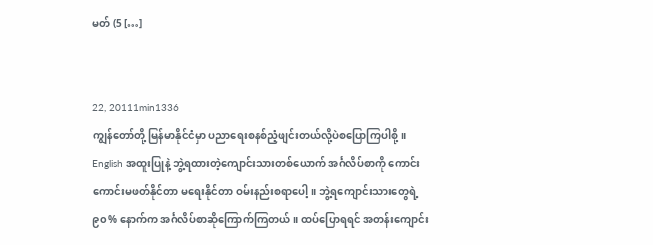မတ် (5 […]


22, 20111min1336
ကျွန်တော်တို့ မြန်မာနိုင်ငံမှာ ပညာရေးစနစ်ညံ့ဖျင်းတယ်လို့ပဲစပြောကြပါစို့။ English အထူးပြုနဲ့ ဘွဲ့ရထားတဲ့ကျောင်းသားတစ်ယောက် အင်္ဂလိပ်စာကို ကောင်းကောင်းမဖတ်နိုင်တာ မရေးနိုင်တာ ဝမ်းနည်းစရာပေါ့။ ဘွဲ့ရကျောင်းသားတွေရဲ့ ၉၀% နောက်က အင်္ဂလိပ်စာဆိုကြောက်ကြတယ်။ ထပ်ပြောရရင် အတန်းကျောင်း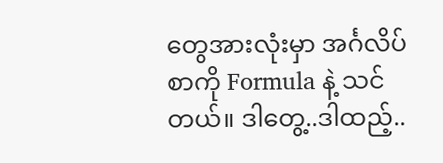တွေအားလုံးမှာ အင်္ဂလိပ်စာကို Formula နဲ့ သင်တယ်။ ဒါတွေ့..ဒါထည့်..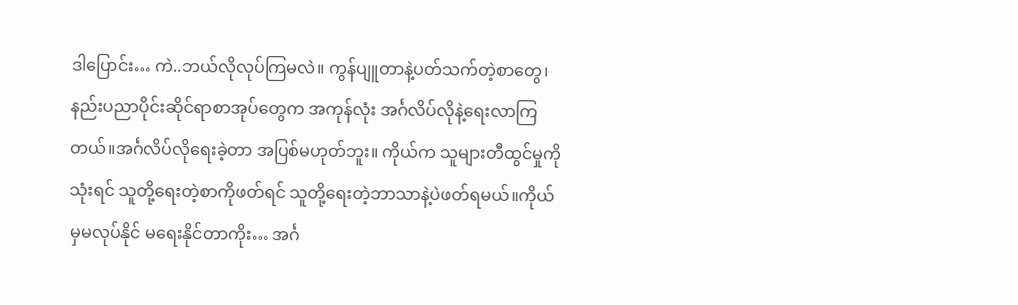ဒါပြောင်း… ကဲ..ဘယ်လိုလုပ်ကြမလဲ။ ကွန်ပျူတာနဲ့ပတ်သက်တဲ့စာတွေ၊ နည်းပညာပိုင်းဆိုင်ရာစာအုပ်တွေက အကုန်လုံး အင်္ဂလိပ်လိုနဲ့ရေးလာကြတယ်။အင်္ဂလိပ်လိုရေးခဲ့တာ အပြစ်မဟုတ်ဘူး။ ကိုယ်က သူများတီထွင်မှုကိုသုံးရင် သူတို့ရေးတဲ့စာကိုဖတ်ရင် သူတို့ရေးတဲ့ဘာသာနဲ့ပဲဖတ်ရမယ်။ကိုယ်မှမလုပ်နိုင် မရေးနိုင်တာကိုး… အင်္ဂ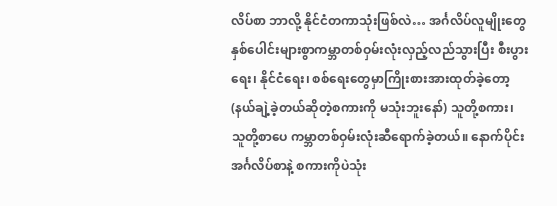လိပ်စာ ဘာလို့ နိုင်ငံတကာသုံးဖြစ်လဲ… အင်္ဂလိပ်လူမျိုးတွေ နှစ်ပေါင်းများစွာကမ္ဘာတစ်ဝှမ်းလုံးလှည့်လည်သွားပြီး စီးပွားရေး၊ နိုင်ငံရေး၊ စစ်ရေးတွေမှာကြိုးစားအားထုတ်ခဲ့တော့ (နယ်ချဲ့ခဲ့တယ်ဆိုတဲ့စကားကို မသုံးဘူးနော်) သူတို့စကား၊ သူတို့စာပေ ကမ္ဘာတစ်ဝှမ်းလုံးဆီရောက်ခဲ့တယ်။ နောက်ပိုင်း အင်္ဂလိပ်စာနဲ့ စကားကိုပဲသုံး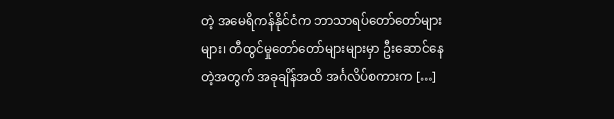တဲ့ အမေရိကန်နိုင်ငံက ဘာသာရပ်တော်တော်များများ၊ တီထွင်မှုတော်တော်များများမှာ ဦးဆောင်နေတဲ့အတွက် အခုချိန်အထိ အင်္ဂလိပ်စကားက […]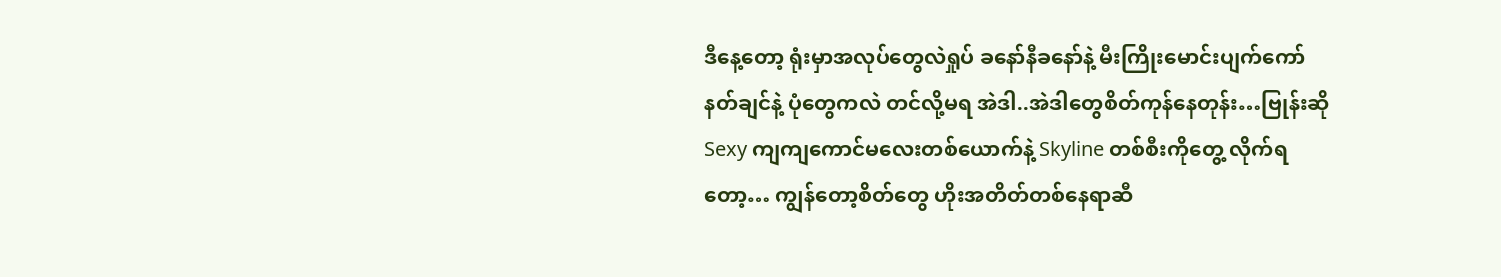ဒီနေ့တော့ ရုံးမှာအလုပ်တွေလဲရှုပ် ခနော်နီခနော်နဲ့ မီးကြိုးမောင်းပျက်ကော်နတ်ချင်နဲ့ ပုံတွေကလဲ တင်လို့မရ အဲဒါ..အဲဒါတွေစိတ်ကုန်နေတုန်း…ဗြုန်းဆို Sexy ကျကျကောင်မလေးတစ်ယောက်နဲ့ Skyline တစ်စီးကိုတွေ့ လိုက်ရတော့… ကျွန်တော့စိတ်တွေ ဟိုးအတိတ်တစ်နေရာဆီ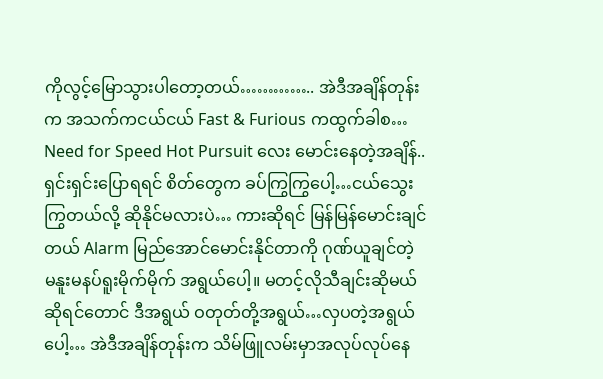ကိုလွင့်မြောသွားပါတော့တယ်………….. အဲဒီအချိန်တုန်းက အသက်ကငယ်ငယ် Fast & Furious ကထွက်ခါစ… Need for Speed Hot Pursuit လေး မောင်းနေတဲ့အချိန်.. ရှင်းရှင်းပြောရရင် စိတ်တွေက ခပ်ကြွကြွပေါ့…ငယ်သွေးကြွတယ်လို့ ဆိုနိုင်မလားပဲ… ကားဆိုရင် မြန်မြန်မောင်းချင်တယ် Alarm မြည်အောင်မောင်းနိုင်တာကို ဂုဏ်ယူချင်တဲ့ မနူးမနပ်ရူးမိုက်မိုက် အရွယ်ပေါ့။ မတင့်လိုသီချင်းဆိုမယ်ဆိုရင်တောင် ဒီအရွယ် ဝတုတ်တို့အရွယ်…လှပတဲ့အရွယ်ပေါ့… အဲဒီအချိန်တုန်းက သိမ်ဖြူလမ်းမှာအလုပ်လုပ်နေ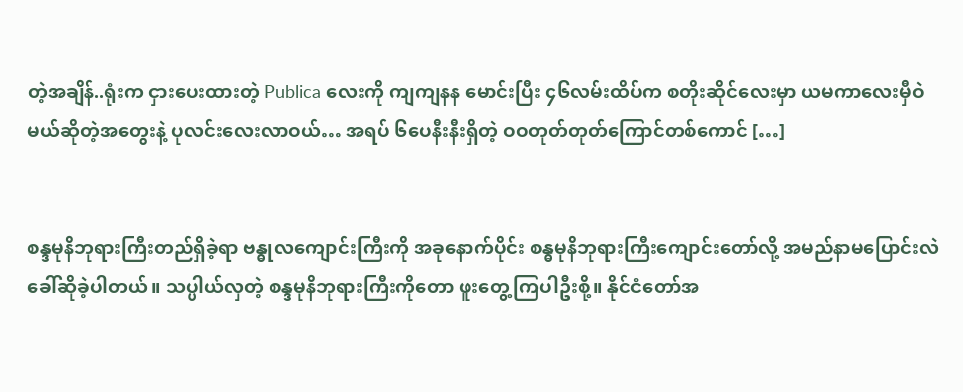တဲ့အချိန်..ရုံးက ငှားပေးထားတဲ့ Publica လေးကို ကျကျနန မောင်းပြီး ၄၆လမ်းထိပ်က စတိုးဆိုင်လေးမှာ ယမကာလေးမှီဝဲမယ်ဆိုတဲ့အတွေးနဲ့ ပုလင်းလေးလာဝယ်… အရပ် ၆ပေနီးနီးရှိတဲ့ ဝဝတုတ်တုတ်ကြောင်တစ်ကောင် […]


စန္ဒမုနိဘုရားကြီးတည်ရှိခဲ့ရာ ဗန္ဓုလကျောင်းကြီးကို အခုနောက်ပိုင်း စန္ဓမုနိဘုရားကြီးကျောင်းတော်လို့ အမည်နာမပြောင်းလဲခေါ်ဆိုခဲ့ပါတယ်။ သပ္ပါယ်လှတဲ့ စန္ဒမုနိဘုရားကြီးကိုတော ဖူးတွေ့ကြပါဦးစို့။ နိုင်ငံတော်အ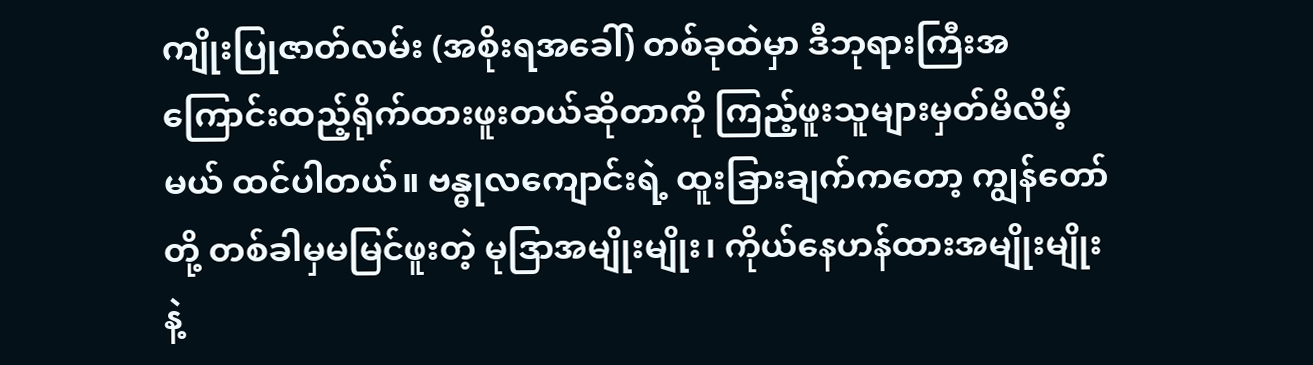ကျိုးပြုဇာတ်လမ်း (အစိုးရအခေါ်) တစ်ခုထဲမှာ ဒီဘုရားကြီးအကြောင်းထည့်ရိုက်ထားဖူးတယ်ဆိုတာကို ကြည့်ဖူးသူများမှတ်မိလိမ့်မယ် ထင်ပါတယ်။ ဗန္ဓုလကျောင်းရဲ့ ထူးခြားချက်ကတော့ ကျွန်တော်တို့ တစ်ခါမှမမြင်ဖူးတဲ့ မုဒြာအမျိုးမျိုး၊ ကိုယ်နေဟန်ထားအမျိုးမျိုးနဲ့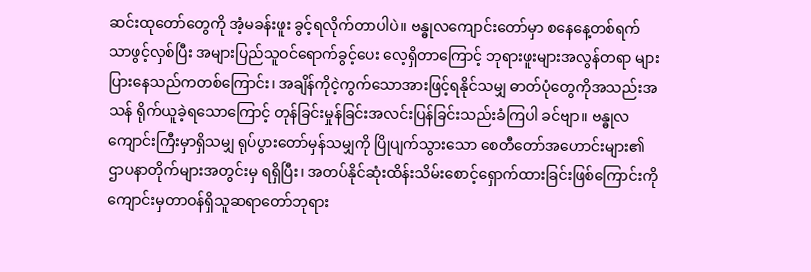ဆင်းထုတော်တွေကို အံ့မခန်းဖူး ခွင့်ရလိုက်တာပါပဲ။ ဗန္ဓုလကျောင်းတော်မှာ စနေနေ့တစ်ရက်သာဖွင့်လှစ်ပြီး အများပြည်သူဝင်ရောက်ခွင့်ပေး လေ့ရှိတာကြောင့် ဘုရားဖူးများအလွန်တရာ များပြားနေသည်ကတစ်ကြောင်း၊ အချိန်ကိုငဲ့ကွက်သောအားဖြင့်ရနိုင်သမျှ ဓာတ်ပုံတွေကိုအသည်းအသန် ရိုက်ယူခဲ့ရသောကြောင့် တုန်ခြင်းမှုန်ခြင်းအလင်းပြန်ခြင်းသည်းခံကြပါ ခင်ဗျာ။ ဗန္ဓုလကျောင်းကြီးမှာရှိသမျှ ရုပ်ပွားတော်မှန်သမျှကို ပြိုပျက်သွားသော စေတီတော်အဟောင်းများ၏ ဌာပနာတိုက်များအတွင်းမှ ရရှိပြီး၊ အတပ်နိုင်ဆုံးထိန်းသိမ်းစောင့်ရှောက်ထားခြင်းဖြစ်ကြောင်းကို ကျောင်းမှတာဝန်ရှိသူဆရာတော်ဘုရား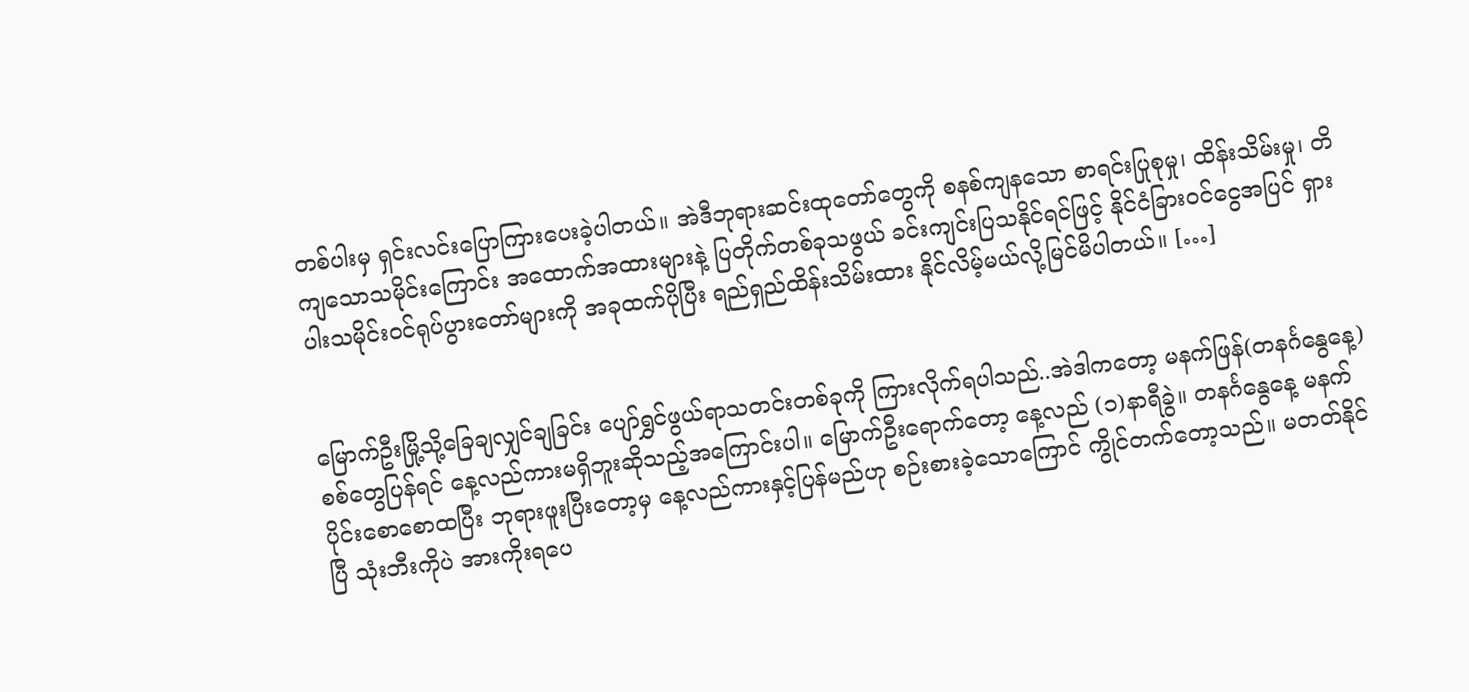တစ်ပါးမှ ရှင်းလင်းပြောကြားပေးခဲ့ပါတယ်။ အဲဒီဘုရားဆင်းထုတော်တွေကို စနစ်ကျနသော စာရင်းပြုစုမှု၊ ထိန်းသိမ်းမှု၊ တိကျသောသမိုင်းကြောင်း အထောက်အထားများနဲ့ ပြတိုက်တစ်ခုသဖွယ် ခင်းကျင်းပြသနိုင်ရင်ဖြင့် နိုင်ငံခြားဝင်ငွေအပြင် ရှားပါးသမိုင်းဝင်ရုပ်ပွားတော်များကို အခုထက်ပိုပြီး ရည်ရှည်ထိန်းသိမ်းထား နိုင်လိမ့်မယ်လို့မြင်မိပါတယ်။ […]


မြောက်ဦးမြို့သို့ခြေချလျှင်ချခြင်း ပျော်ရွှင်ဖွယ်ရာသတင်းတစ်ခုကို ကြားလိုက်ရပါသည်..အဲဒါကတော့ မနက်ဖြန်(တနင်္ဂနွေနေ့) စစ်တွေပြန်ရင် နေ့လည်ကားမရှိဘူးဆိုသည့်အကြောင်းပါ။ မြောက်ဦးရောက်တော့ နေ့လည် (၁)နာရီခွဲ။ တနင်္ဂနွေနေ့ မနက်ပိုင်းစောစောထပြီး ဘုရားဖူးပြီးတော့မှ နေ့လည်ကားနှင့်ပြန်မည်ဟု စဉ်းစားခဲ့သောကြောင် ကွိုင်တက်တော့သည်။ မတတ်နိုင်ပြီ သုံးဘီးကိုပဲ အားကိုးရပေ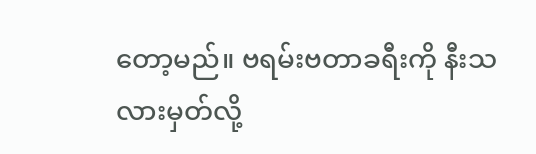တော့မည်။ ဗရမ်းဗတာခရီးကို နီးသလားမှတ်လို့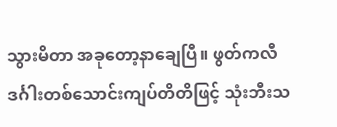သွားမိတာ အခုတော့နာချေပြီ။ ဖွတ်ကလီဒင်္ဂါးတစ်သောင်းကျပ်တိတိဖြင့် သုံးဘီးသ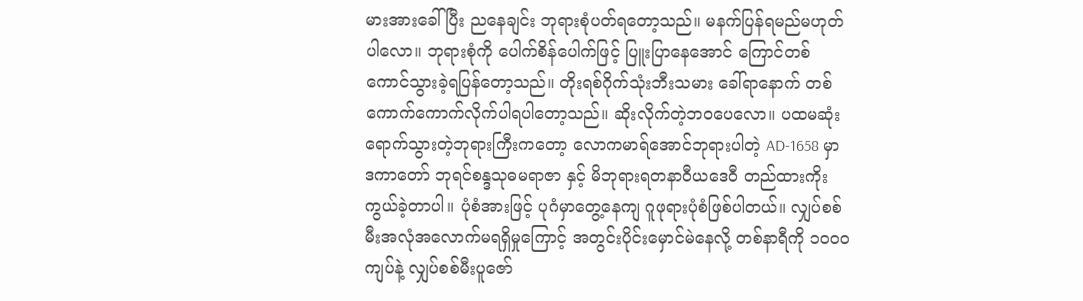မားအားခေါ်ပြီး ညနေချင်း ဘုရားစုံပတ်ရတော့သည်။ မနက်ပြန်ရမည်မဟုတ်ပါလော။ ဘုရားစုံကို ပေါက်စိန်ပေါက်ဖြင့် ပြူးပြာနေအောင် ကြောင်တစ်ကောင်သွားခဲ့ရပြန်တော့သည်။ တိုးရစ်ဂိုက်သုံးဘီးသမား ခေါ်ရာနောက် တစ်ကောက်ကောက်လိုက်ပါရပါတော့သည်။ ဆိုးလိုက်တဲ့ဘဝပေလော။ ပထမဆုံးရောက်သွားတဲ့ဘုရားကြီးကတော့ လောကမာရ်အောင်ဘုရားပါတဲ့ AD-1658 မှာ ဒကာတော် ဘုရင်စန္ဒသုဓမရာဇာ နှင့် မိဘုရားရတနာဝီယဒေဝီ တည်ထားကိုးကွယ်ခဲ့တာပါ။ ပုံစံအားဖြင့် ပုဂံမှာတွေ့နေကျ ဂူဖုရားပုံစံဖြစ်ပါတယ်။ လျှပ်စစ်မီးအလုံအလောက်မရရှိမှုကြောင့် အတွင်းပိုင်းမှောင်မဲနေလို့ တစ်နာရီကို ၁၀၀ဝကျပ်နဲ့ လျှပ်စစ်မီးပူဇော်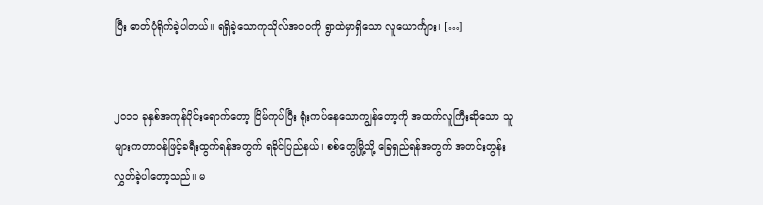ပြီး ဓာတ်ပုံရိုက်ခဲ့ပါတယ်။ ရရှိခဲ့သောကုသိုလ်အဝဝကို ရွာထဲမှာရှိသော လူယောင်္ကျား၊ […]


၂၀၁၁ ခုနှစ်အကုန်ပိုင်းရောက်တော့ ငြိမ်ကုပ်ပြီး ရုံးကပ်နေသောကျွန်တော့ကို အထက်လူကြီးဆိုသော သူများကတာဝန်ဖြင့်ခရီးထွက်ရန်အတွက် ရခိုင်ပြည်နယ်၊ စစ်တွေမြို့သို့ ခြေရှည်ရန်အတွက် အတင်းတွန်း လွှတ်ခဲ့ပါတော့သည်။ မ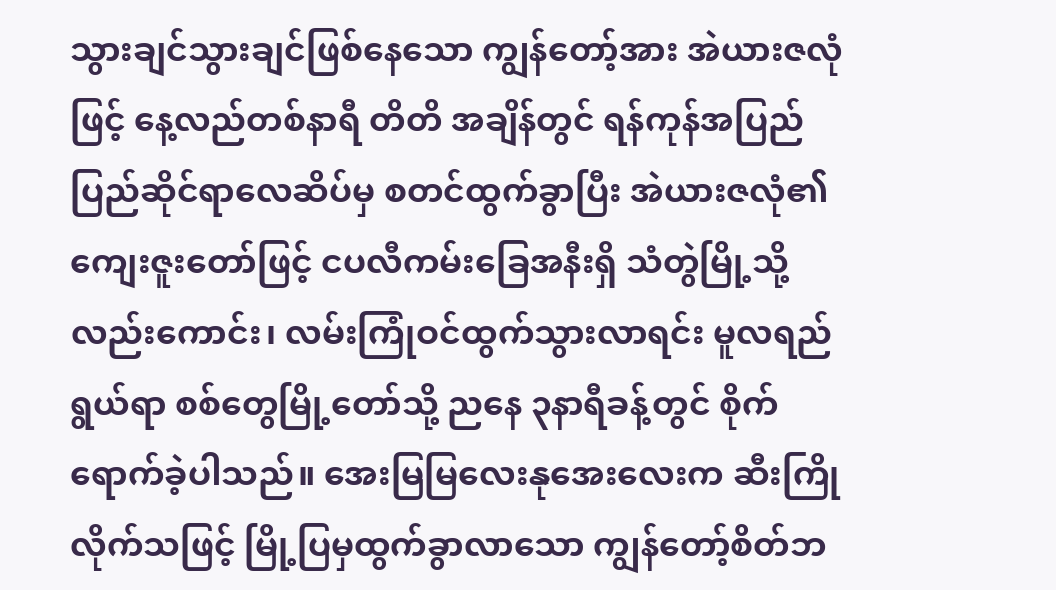သွားချင်သွားချင်ဖြစ်နေသော ကျွန်တော့်အား အဲယားဇလုံဖြင့် နေ့လည်တစ်နာရီ တိတိ အချိန်တွင် ရန်ကုန်အပြည်ပြည်ဆိုင်ရာလေဆိပ်မှ စတင်ထွက်ခွာပြီး အဲယားဇလုံ၏ကျေးဇူးတော်ဖြင့် ငပလီကမ်းခြေအနီးရှိ သံတွဲမြို့သို့လည်းကောင်း၊ လမ်းကြုံဝင်ထွက်သွားလာရင်း မူလရည်ရွယ်ရာ စစ်တွေမြို့တော်သို့ ညနေ ၃နာရီခန့်တွင် စိုက်ရောက်ခဲ့ပါသည်။ အေးမြမြလေးနုအေးလေးက ဆီးကြိုလိုက်သဖြင့် မြို့ပြမှထွက်ခွာလာသော ကျွန်တော့်စိတ်ဘ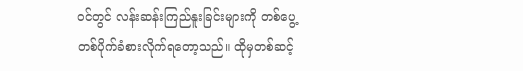ဝင်တွင် လန်းဆန်းကြည်နူးခြင်းများကို တစ်ပွေ့တစ်ပိုက်ခံစားလိုက်ရတော့သည်။ ထိုမှတစ်ဆင့်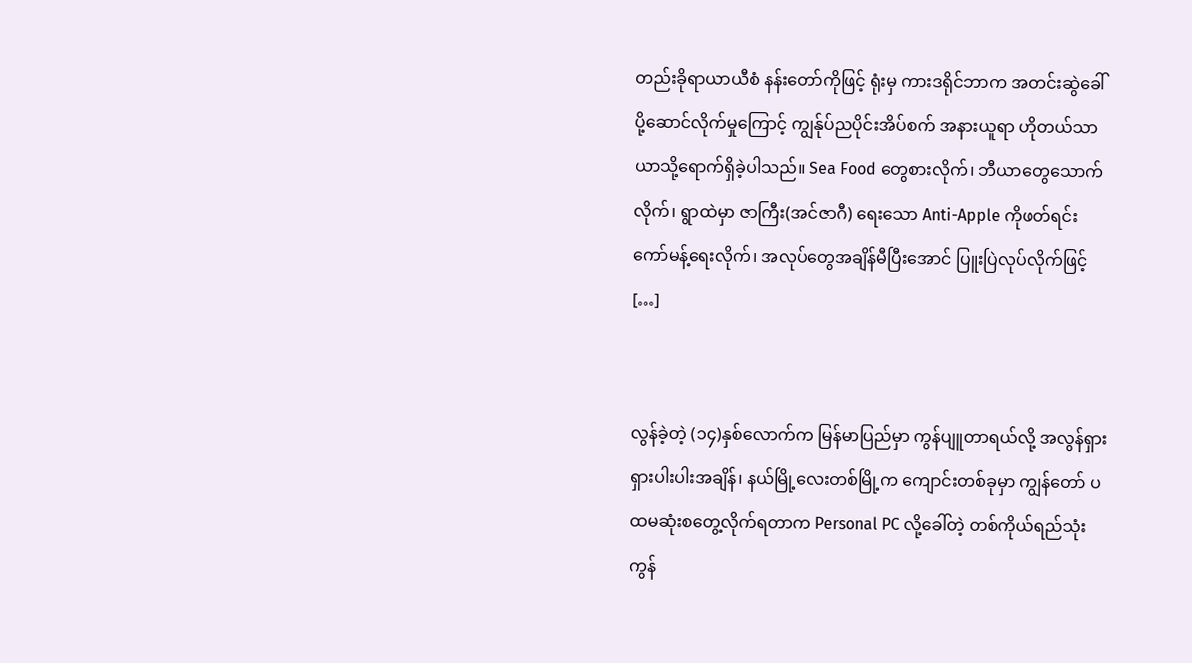တည်းခိုရာယာယီစံ နန်းတော်ကိုဖြင့် ရုံးမှ ကားဒရိုင်ဘာက အတင်းဆွဲခေါ်ပို့ဆောင်လိုက်မှုကြောင့် ကျွန်ုပ်ညပိုင်းအိပ်စက် အနားယူရာ ဟိုတယ်သာယာသို့ရောက်ရှိခဲ့ပါသည်။ Sea Food တွေစားလိုက်၊ ဘီယာတွေသောက်လိုက်၊ ရွာထဲမှာ ဇာကြီး(အင်ဇာဂီ) ရေးသော Anti-Apple ကိုဖတ်ရင်း ကော်မန့်ရေးလိုက်၊ အလုပ်တွေအချိန်မီပြီးအောင် ပြူးပြဲလုပ်လိုက်ဖြင့် […]


လွန်ခဲ့တဲ့ (၁၄)နှစ်လောက်က မြန်မာပြည်မှာ ကွန်ပျူတာရယ်လို့ အလွန်ရှားရှားပါးပါးအချိန်၊ နယ်မြို့လေးတစ်မြို့က ကျောင်းတစ်ခုမှာ ကျွန်တော် ပထမဆုံးစတွေ့လိုက်ရတာက Personal PC လို့ခေါ်တဲ့ တစ်ကိုယ်ရည်သုံးကွန်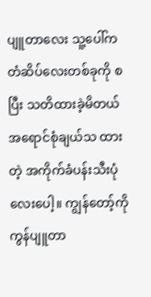ပျူတာလေး သူ့ပေါ်က တံဆိပ်လေးတစ်ခုကို စပြီး သတိထားခဲ့မိတယ် အရောင်စုံချယ်သ ထားတဲ့ အကိုက်ခံပန်းသီးပုံလေးပေါ့။ ကျွန်တော့်ကို ကွန်ပျူတာ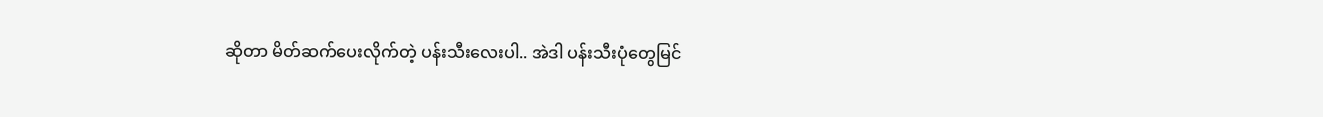ဆိုတာ မိတ်ဆက်ပေးလိုက်တဲ့ ပန်းသီးလေးပါ.. အဲဒါ ပန်းသီးပုံတွေမြင်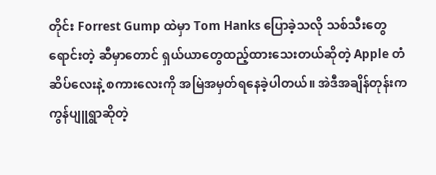တိုင်း Forrest Gump ထဲမှာ Tom Hanks ပြောခဲ့သလို သစ်သီးတွေရောင်းတဲ့ ဆီမှာတောင် ရှယ်ယာတွေထည့်ထားသေးတယ်ဆိုတဲ့ Apple တံဆိပ်လေးနဲ့ စကားလေးကို အမြဲအမှတ်ရနေခဲ့ပါတယ်။ အဲဒီအချိန်တုန်းက ကွန်ပျူရွာဆိုတဲ့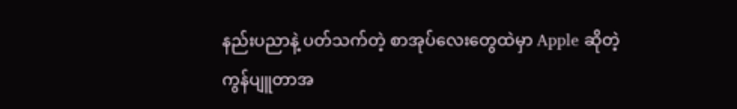နည်းပညာနဲ့ ပတ်သက်တဲ့ စာအုပ်လေးတွေထဲမှာ Apple ဆိုတဲ့ ကွန်ပျူတာအ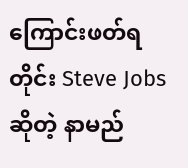ကြောင်းဖတ်ရတိုင်း Steve Jobs ဆိုတဲ့ နာမည်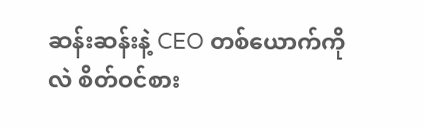ဆန်းဆန်းနဲ့ CEO တစ်ယောက်ကိုလဲ စိတ်ဝင်စား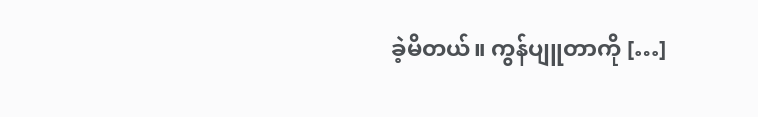ခဲ့မိတယ်။ ကွန်ပျူတာကို […]